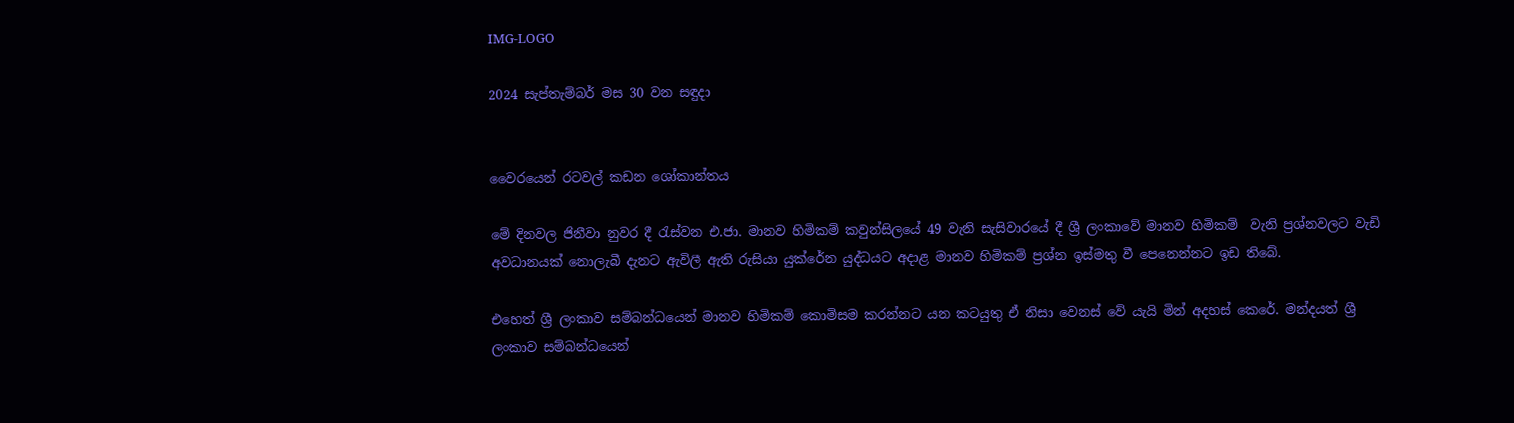IMG-LOGO

2024 සැප්තැම්බර් මස 30 වන සඳුදා


වෛරයෙන් රටවල් කඩන ශෝකාන්තය

මේ දිනවල ජිනීවා නුවර දී රැස්වන එ.ජා. මානව හිමිකම් කවුන්සිලයේ 49 වැනි සැසිවාරයේ දී ශ්‍රී ලංකාවේ මානව හිමිකම්  වැනි ප්‍රශ්නවලට වැඩි අවධානයක් නොලැබී දැනට ඇවිලී ඇති රුසියා යුක්රේන යුද්ධයට අදාළ මානව හිමිකම් ප්‍රශ්න ඉස්මතු වී පෙනෙන්නට ඉඩ තිබේ.

එහෙත් ශ්‍රී ලංකාව සම්බන්ධයෙන් මානව හිමිකම් කොමිසම කරන්නට යන කටයුතු ඒ නිසා වෙනස් වේ යැයි මින් අදහස් කෙරේ. මන්දයත් ශ්‍රී ලංකාව සම්බන්ධයෙන්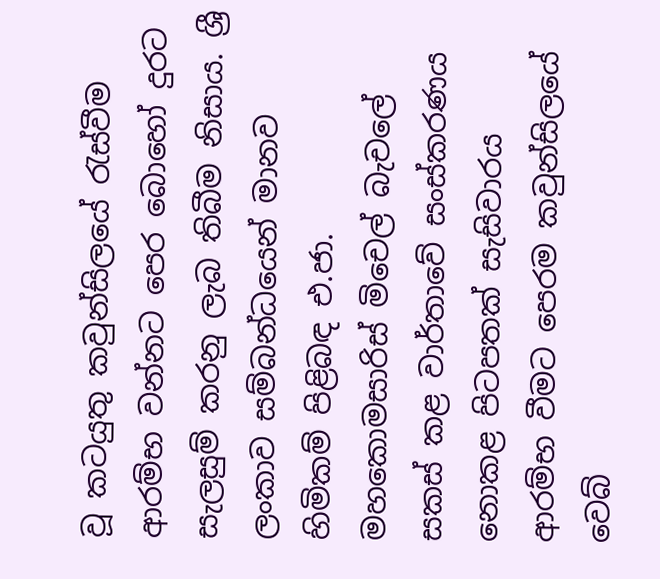වූ කටයුතු කවුන්සිලයේ රැස්වීම ආරම්භ වන්නට පෙර බොහෝ දුරට සැලසුම් කරනු ලැබ තිබීම නිසාය. ශ්‍රී ලංකාව සම්බන්ධයෙන් මානව හිමිකම් පිළිබඳ එ.ජා. මහකොමසාරිස් මිචෙල් බැචලේ සකස් කළ වාර්තාවේ සංස්කරණය නොකළ පිටපතක් සැසිවාරය ආරම්භ වීමට පෙරම කවුන්සිලයේ වෙබ්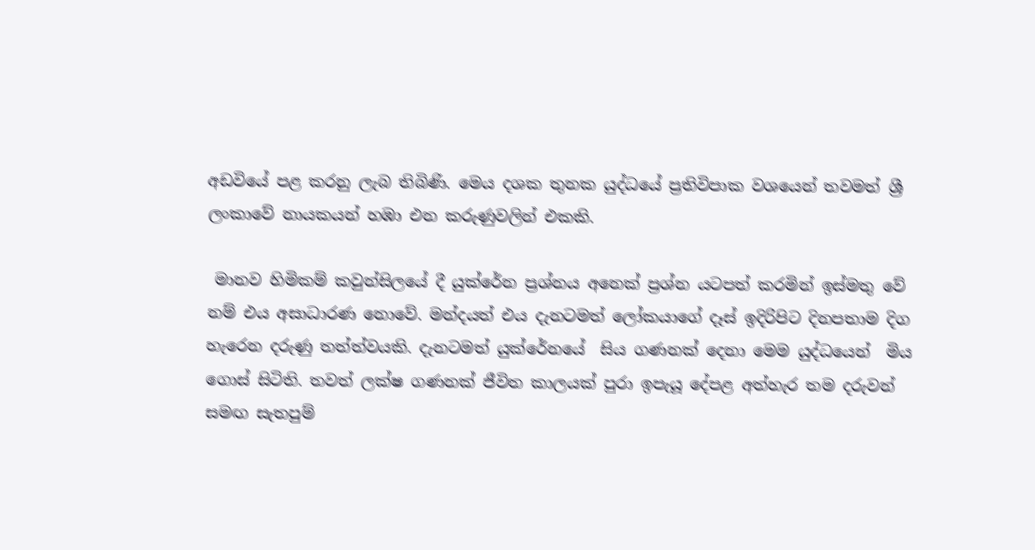අඩවියේ පළ කරනු ලැබ තිබිණි. මෙය දශක තුනක යුද්ධයේ ප්‍රතිවිපාක වශයෙන් තවමත් ශ්‍රී ලංකාවේ නායකයන් හඹා එන කරුණුවලින් එකකි.

 මානව හිමිකම් කවුන්සිලයේ දී යුක්රේන ප්‍රශ්නය අනෙක් ප්‍රශ්න යටපත් කරමින් ඉස්මතු වේ නම් එය අසාධාරණ නොවේ. මන්දයත් එය දැනටමත් ලෝකයාගේ දෑස් ඉදිරිපිට දිනපතාම දිග හැරෙන දරුණු තත්ත්වයකි. දැනටමත් යුක්රේනයේ  සිය ගණනක් දෙනා මෙම යුද්ධයෙන්  මිය ගොස් සිටිති. තවත් ලක්ෂ ගණනක් ජීවිත කාලයක් පුරා ඉපැයූ දේපළ අත්හැර තම දරුවන් සමඟ සැතපුම්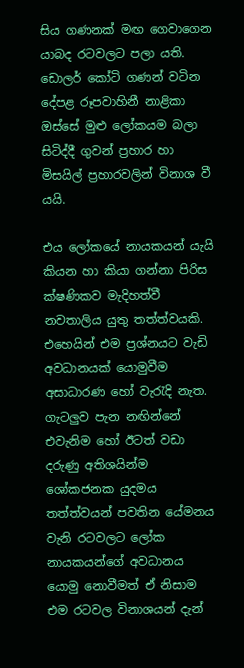සිය ගණනක් මඟ ගෙවාගෙන යාබද රටවලට පලා යති. ඩොලර් කෝටි ගණන් වටින දේපළ රූපවාහිනී නාළිකා ඔස්සේ මුළු ලෝකයම බලා සිටිද්දී ගුවන් ප්‍රහාර හා මිසයිල් ප්‍රහාරවලින් විනාශ වී යයි.

එය ලෝකයේ නායකයන් යැයි කියන හා කියා ගන්නා පිරිස ක්ෂණිකව මැදිහත්වී නවතාලිය යුතු තත්ත්වයකි. එහෙයින් එම ප්‍රශ්නයට වැඩි අවධානයක් යොමුවීම අසාධාරණ හෝ වැරැදි නැත. ගැටලුව පැන නඟින්නේ එවැනිම හෝ ඊටත් වඩා දරුණු අතිශයින්ම ශෝකජනක යුදමය තත්ත්වයන් පවතින යේමනය වැනි රටවලට ලෝක නායකයන්ගේ අවධානය  යොමු නොවීමත් ඒ නිසාම එම රටවල විනාශයන් දැන්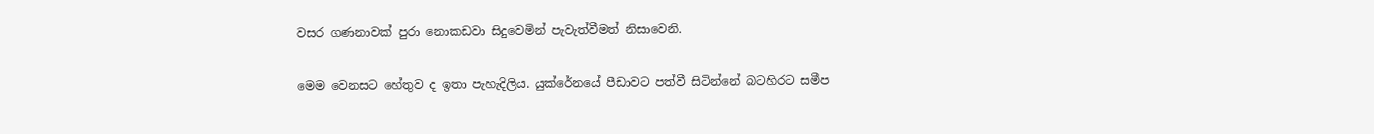වසර ගණනාවක් පුරා නොකඩවා සිදුවෙමින් පැවැත්වීමත් නිසාවෙනි.

මෙම වෙනසට හේතුව ද ඉතා පැහැදිලිය. යුක්රේනයේ පීඩාවට පත්වී සිටින්නේ බටහිරට සමීප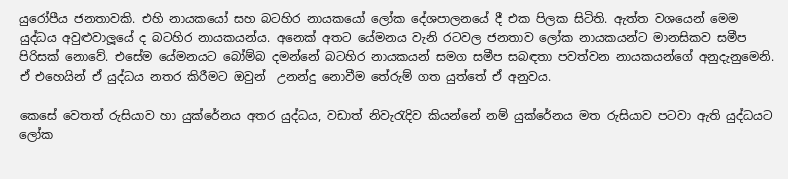යුරෝපීය ජනතාවකි. එහි නායකයෝ සහ බටහිර නායකයෝ ලෝක දේශපාලනයේ දී එක පිලක සිටිති. ඇත්ත වශයෙන් මෙම යුද්ධය අවුළුවාලූයේ ද බටහිර නායකයන්ය. අනෙක් අතට යේමනය වැනි රටවල ජනතාව ලෝක නායකයන්ට මානසිකව සමීප පිරිසක් නොවේ. එසේම යේමනයට බෝම්බ දමන්නේ බටහිර නායකයන් සමග සමීප සබඳතා පවත්වන නායකයන්ගේ අනුදැනුමෙනි. ඒ එහෙයින් ඒ යුද්ධය නතර කිරීමට ඔවුන්  උනන්දු නොවීම තේරුම් ගත යුත්තේ ඒ අනුවය.

කෙසේ වෙතත් රුසියාව හා යුක්රේනය අතර යුද්ධය, වඩාත් නිවැරැදිව කියන්නේ නම් යුක්රේනය මත රුසියාව පටවා ඇති යුද්ධයට ලෝක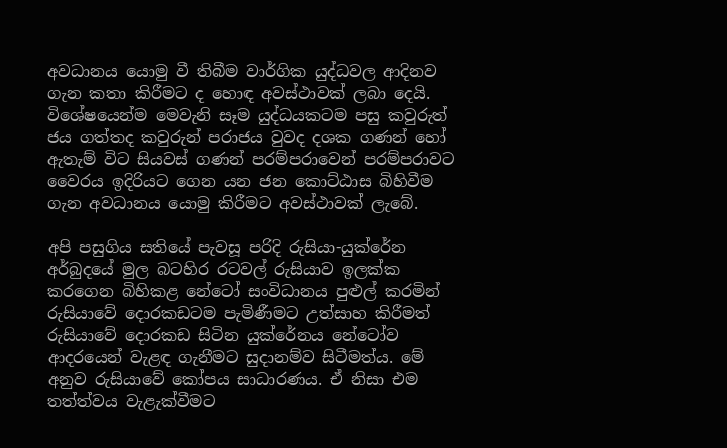අවධානය යොමු වී තිබීම වාර්ගික යුද්ධවල ආදිනව ගැන කතා කිරීමට ද හොඳ අවස්ථාවක් ලබා දෙයි. විශේෂයෙන්ම මෙවැනි සෑම යුද්ධයකටම පසු කවුරුත්  ජය ගත්තද කවුරුන් පරාජය වුවද දශක ගණන් හෝ ඇතැම් විට සියවස් ගණන් පරම්පරාවෙන් පරම්පරාවට වෛරය ඉදිරියට ගෙන යන ජන කොට්ඨාස බිහිවීම ගැන අවධානය යොමු කිරීමට අවස්ථාවක් ලැබේ.

අපි පසුගිය සතියේ පැවසූ පරිදි රුසියා-යුක්රේන අර්බුදයේ මුල බටහිර රටවල් රුසියාව ඉලක්ක කරගෙන බිහිකළ නේටෝ සංවිධානය පුළුල් කරමින් රුසියාවේ දොරකඩටම පැමිණීමට උත්සාහ කිරීමත් රුසියාවේ දොරකඩ සිටින යුක්රේනය නේටෝව ආදරයෙන් වැළඳ ගැනීමට සුදානම්ව සිටීමත්ය. මේ අනුව රුසියාවේ කෝපය සාධාරණය. ඒ නිසා එම තත්ත්වය වැළැක්වීමට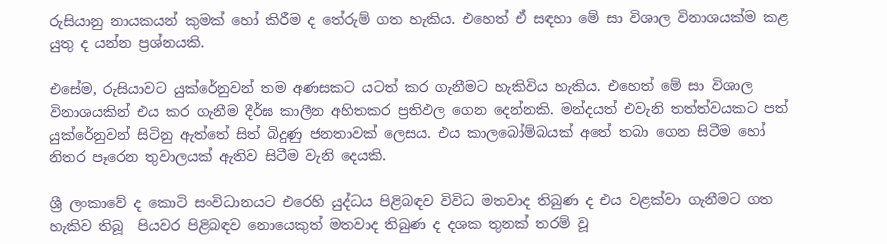රුසියානු නායකයන් කුමක් හෝ කිරීම ද තේරුම් ගත හැකිය. එහෙත් ඒ සඳහා මේ සා විශාල විනාශයක්ම කළ යුතු ද යන්න ප්‍රශ්නයකි.

එසේම, රුසියාවට යුක්රේනුවන් තම අණසකට යටත් කර ගැනීමට හැකිවිය හැකිය. එහෙත් මේ සා විශාල විනාශයකින් එය කර ගැනීම දීර්ඝ කාලීන අහිතකර ප්‍රතිඵල ගෙන දෙන්නකි. මන්දයත් එවැනි තත්ත්වයකට පත් යුක්රේනුවන් සිටිනු ඇත්තේ සිත් බිදුණු ජනතාවක් ලෙසය. එය කාලබෝම්බයක් අතේ තබා ගෙන සිටීම හෝ නිතර පෑරෙන තුවාලයක් ඇතිව සිටීම වැනි දෙයකි.

ශ්‍රී ලංකාවේ ද කොටි සංවිධානයට එරෙහි යුද්ධය පිළිබඳව විවිධ මතවාද තිබුණ ද එය වළක්වා ගැනීමට ගත හැකිව තිබූ  පියවර පිළිබඳව නොයෙකුත් මතවාද තිබුණ ද දශක තුනක් තරම් වූ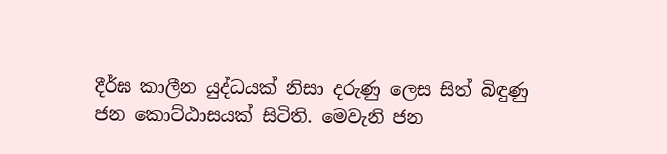දීර්ඝ කාලීන යුද්ධයක් නිසා දරුණු ලෙස සිත් බිඳුණු ජන කොට්ඨාසයක් සිටිති. මෙවැනි ජන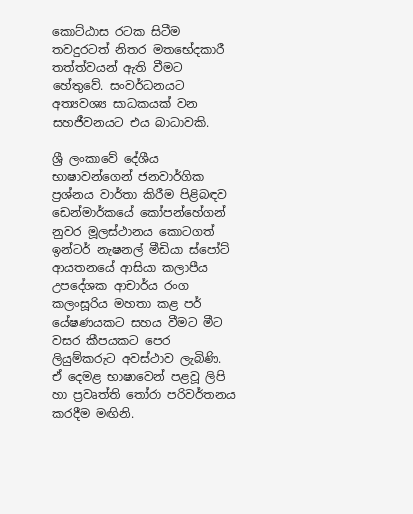කොට්ඨාස රටක සිටීම තවදුරටත් නිතර මතභේදකාරී තත්ත්වයන් ඇති වීමට හේතුවේ. සංවර්ධනයට අත්‍යවශ්‍ය සාධකයක් වන සහජීවනයට එය බාධාවකි.

ශ්‍රී ලංකාවේ දේශීය භාෂාවන්ගෙන් ජනවාර්ගික ප්‍රශ්නය වාර්තා කිරීම පිළිබඳව  ඩෙන්මාර්කයේ කෝපන්හේගන් නුවර මූලස්ථානය කොටගත් ඉන්ටර් නැෂනල් මීඩියා ස්පෝට් ආයතනයේ ආසියා කලාපීය උපදේශක ආචාර්ය රංග කලංසූරිය මහතා කළ පර් යේෂණයකට සහය වීමට මීට වසර කීපයකට පෙර ලියුම්කරුට අවස්ථාව ලැබිණි. ඒ දෙමළ භාෂාවෙන් පළවූ ලිපි හා ප්‍රවෘත්ති තෝරා පරිවර්තනය කරදීම මඟිනි.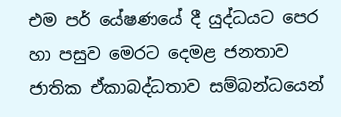එම පර් යේෂණයේ දී යුද්ධයට පෙර හා පසුව මෙරට දෙමළ ජනතාව ජාතික ඒකාබද්ධතාව සම්බන්ධයෙන්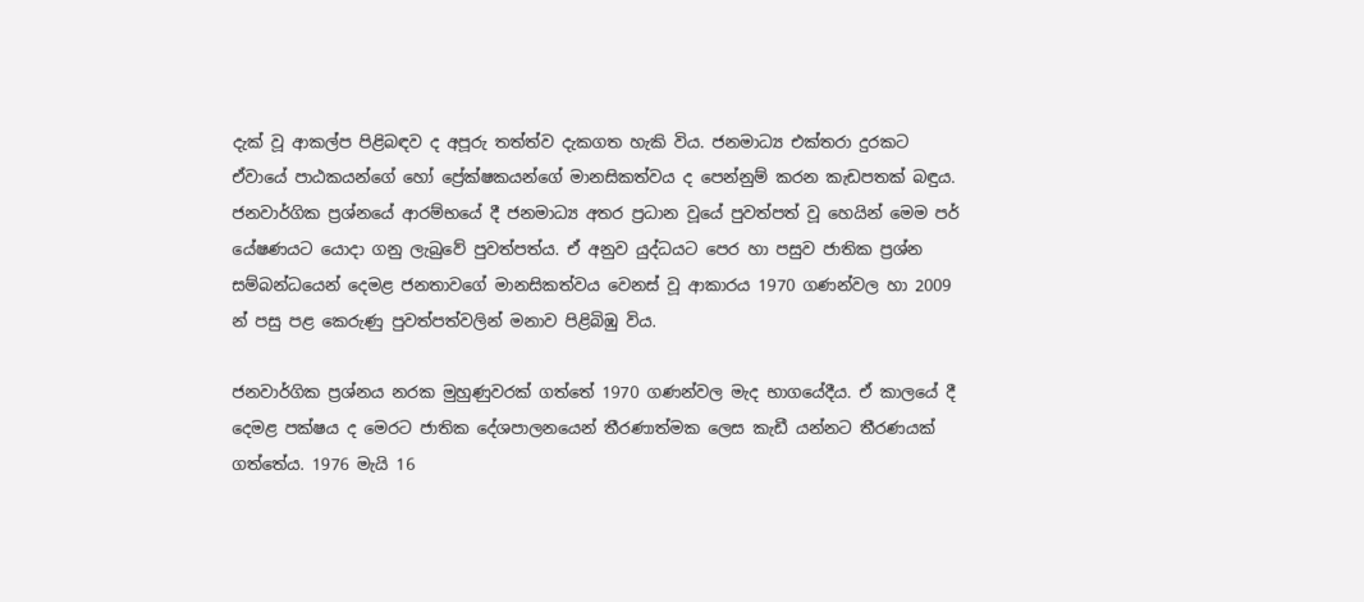දැක් වූ ආකල්ප පිළිබඳව ද අපූරු තත්ත්ව දැකගත හැකි විය. ජනමාධ්‍ය එක්තරා දුරකට ඒවායේ පාඨකයන්ගේ හෝ ප්‍රේක්ෂකයන්ගේ මානසිකත්වය ද පෙන්නුම් කරන කැඩපතක් බඳුය. ජනවාර්ගික ප්‍රශ්නයේ ආරම්භයේ දී ජනමාධ්‍ය අතර ප්‍රධාන වූයේ පුවත්පත් වූ හෙයින් මෙම පර් යේෂණයට යොදා ගනු ලැබුවේ පුවත්පත්ය. ඒ අනුව යුද්ධයට පෙර හා පසුව ජාතික ප්‍රශ්න සම්බන්ධයෙන් දෙමළ ජනතාවගේ මානසිකත්වය වෙනස් වූ ආකාරය 1970 ගණන්වල හා 2009 න් පසු පළ කෙරුණු පුවත්පත්වලින් මනාව පිළිබිඹු විය.

ජනවාර්ගික ප්‍රශ්නය නරක මුහුණුවරක් ගත්තේ 1970 ගණන්වල මැද භාගයේදීය. ඒ කාලයේ දී දෙමළ පක්ෂය ද මෙරට ජාතික දේශපාලනයෙන් තීරණාත්මක ලෙස කැඩී යන්නට තීරණයක් ගත්තේය. 1976 මැයි 16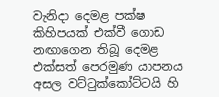වැනිදා දෙමළ පක්ෂ කිහිපයක් එක්වී ගොඩ නඟාගෙන තිබූ දෙමළ එක්සත් පෙරමුණ යාපනය අසල වට්ටුක්කෝට්ටයි හි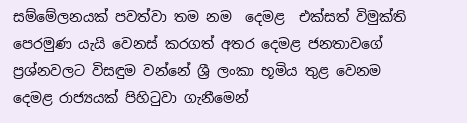සම්මේලනයක් පවත්වා තම නම  දෙමළ  එක්සත් විමුක්ති පෙරමුණ යැයි වෙනස් කරගත් අතර දෙමළ ජනතාවගේ ප්‍රශ්නවලට විසඳුම වන්නේ ශ්‍රී ලංකා භූමිය තුළ වෙනම දෙමළ රාජ්‍යයක් පිහිටුවා ගැනීමෙන්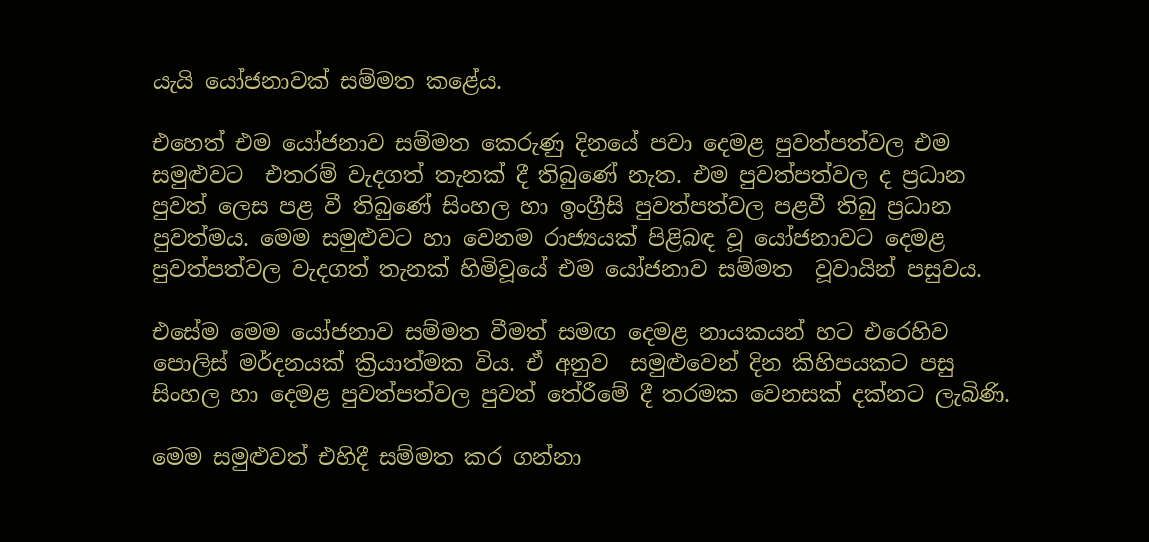යැයි යෝජනාවක් සම්මත කළේය.

එහෙත් එම යෝජනාව සම්මත කෙරුණු දිනයේ පවා දෙමළ පුවත්පත්වල එම සමුළුවට  එතරම් වැදගත් තැනක් දී තිබුණේ නැත. එම පුවත්පත්වල ද ප්‍රධාන  පුවත් ලෙස පළ වී තිබුණේ සිංහල හා ඉංග්‍රීසි පුවත්පත්වල පළවී තිබු ප්‍රධාන පුවත්මය. මෙම සමුළුවට හා වෙනම රාජ්‍යයක් පිළිබඳ වූ යෝජනාවට දෙමළ පුවත්පත්වල වැදගත් තැනක් හිමිවූයේ එම යෝජනාව සම්මත  වූවායින් පසුවය.

එසේම මෙම යෝජනාව සම්මත වීමත් සමඟ දෙමළ නායකයන් හට එරෙහිව පොලිස් මර්දනයක් ක්‍රියාත්මක විය. ඒ අනුව  සමුළුවෙන් දින කිහිපයකට පසු සිංහල හා දෙමළ පුවත්පත්වල පුවත් තේරීමේ දී තරමක වෙනසක් දක්නට ලැබිණි.

මෙම සමුළුවත් එහිදී සම්මත කර ගන්නා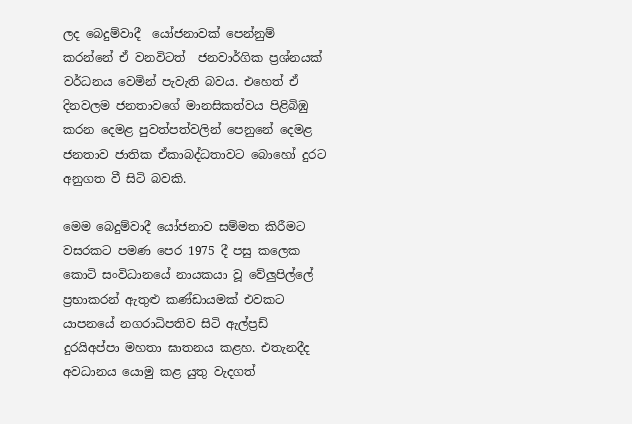ලද බෙදුම්වාදී  යෝජනාවක් පෙන්නුම්  කරන්නේ ඒ වනවිටත්  ජනවාර්ගික ප්‍රශ්නයක්  වර්ධනය වෙමින් පැවැති බවය. එහෙත් ඒ දිනවලම ජනතාවගේ මානසිකත්වය පිළිබිඹු කරන දෙමළ පුවත්පත්වලින් පෙනුනේ දෙමළ ජනතාව ජාතික ඒකාබද්ධතාවට බොහෝ දුරට අනුගත වී සිටි බවකි.

මෙම බෙදුම්වාදී යෝජනාව සම්මත කිරීමට වසරකට පමණ පෙර 1975 දී පසු කලෙක කොටි සංවිධානයේ නායකයා වූ වේලුපිල්ලේ ප්‍රභාකරන් ඇතුළු කණ්ඩායමක් එවකට යාපනයේ නගරාධිපතිව සිටි ඇල්ප්‍රඩ් දුරයිඅප්පා මහතා ඝාතනය කළහ. එතැනදීද අවධානය යොමු කළ යුතු වැදගත්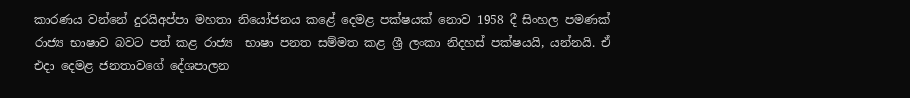කාරණය වන්නේ දුරයිඅප්පා මහතා නියෝජනය කළේ දෙමළ පක්ෂයක් නොව 1958 දී සිංහල පමණක් රාජ්‍ය භාෂාව බවට පත් කළ රාජ්‍ය  භාෂා පනත සම්මත කළ ශ්‍රී ලංකා නිදහස් පක්ෂයයි, යන්නයි. ඒ එදා දෙමළ ජනතාවගේ දේශපාලන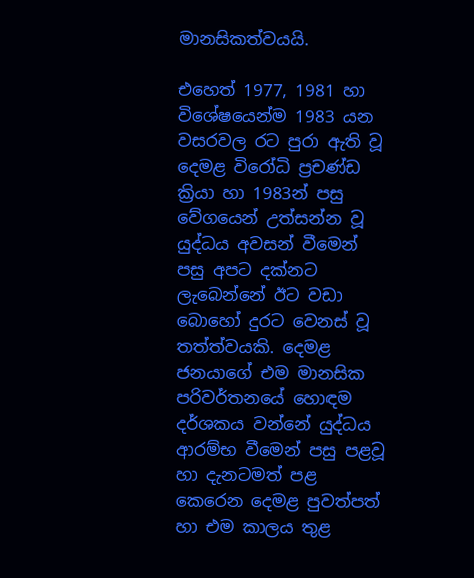මානසිකත්වයයි.

එහෙත් 1977, 1981 හා විශේෂයෙන්ම 1983 යන වසරවල රට පුරා ඇති වූ දෙමළ විරෝධි ප්‍රචණ්ඩ ක්‍රියා හා 1983න් පසු වේගයෙන් උත්සන්න වූ යුද්ධය අවසන් වීමෙන් පසු අපට දක්නට ලැබෙන්නේ ඊට වඩා බොහෝ දුරට වෙනස් වූ තත්ත්වයකි. දෙමළ ජනයාගේ එම මානසික පරිවර්තනයේ හොඳම දර්ශකය වන්නේ යුද්ධය ආරම්භ වීමෙන් පසු පළවූ  හා දැනටමත් පළ කෙරෙන දෙමළ පුවත්පත් හා එම කාලය තුළ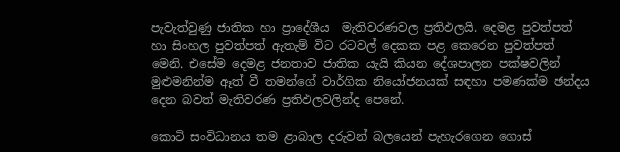පැවැත්වුණු ජාතික හා ප්‍රාදේශීය  මැතිවරණවල ප්‍රතිඵලයි. දෙමළ පුවත්පත් හා සිංහල පුවත්පත් ඇතැම් විට රටවල් දෙකක පළ කෙරෙන පුවත්පත්  මෙනි. එසේම දෙමළ ජනතාව ජාතික යැයි කියන දේශපාලන පක්ෂවලින් මුළුමනින්ම ඈත් වී තමන්ගේ වාර්ගික නියෝජනයක් සඳහා පමණක්ම ඡන්දය දෙන බවත් මැතිවරණ ප්‍රතිඵලවලින්ද පෙනේ.

කොටි සංවිධානය තම ළාබාල දරුවන් බලයෙන් පැහැරගෙන ගොස්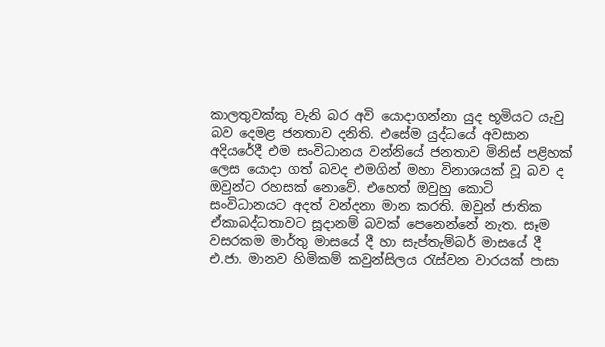කාලතුවක්කු වැනි බර අවි යොදාගන්නා යුද භූමියට යැවු බව දෙමළ ජනතාව දනිති. එසේම යුද්ධයේ අවසාන අදියරේදී එම සංවිධානය වන්නියේ ජනතාව මිනිස් පළිහක් ලෙස යොදා ගත් බවද එමගින් මහා විනාශයක් වූ බව ද ඔවුන්ට රහසක් නොවේ. එහෙත් ඔවුහු කොටි සංවිධානයට අදත් වන්දනා මාන කරති. ඔවුන් ජාතික ඒකාබද්ධතාවට සූදානම් බවක් පෙනෙන්නේ නැත. සෑම වසරකම මාර්තු මාසයේ දී හා සැප්තැම්බර් මාසයේ දී එ.ජා. මානව හිමිකම් කවුන්සිලය රැස්වන වාරයක් පාසා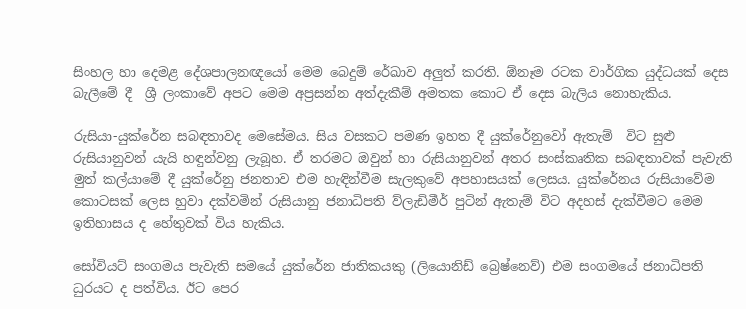සිංහල හා දෙමළ දේශපාලනඥයෝ මෙම බෙදුම් රේඛාව අලුත් කරති. ඕනෑම රටක වාර්ගික යුද්ධයක් දෙස බැලීමේ දී  ශ්‍රී ලංකාවේ අපට මෙම අප්‍රසන්න අත්දැකීම් අමතක කොට ඒ දෙස බැලිය නොහැකිය.

රුසියා-යුක්රේන සබඳතාවද මෙසේමය. සිය වසකට පමණ ඉහත දී යුක්රේනුවෝ ඇතැම්  විට සුළු රුසියානුවන් යැයි හඳුන්වනු ලැබූහ. ඒ තරමට ඔවුන් හා රුසියානුවන් අතර සංස්කෘතික සබඳතාවක් පැවැති මුත් කල්යාමේ දී යුක්රේනු ජනතාව එම හැඳින්වීම සැලකුවේ අපහාසයක් ලෙසය. යුක්රේනය රුසියාවේම කොටසක් ලෙස හුවා දක්වමින් රුසියානු ජනාධිපති ව්ලැඩිමීර් පුටින් ඇතැම් විට අදහස් දැක්වීමට මෙම ඉතිහාසය ද හේතුවක් විය හැකිය.

සෝවියට් සංගමය පැවැති සමයේ යුක්රේන ජාතිකයකු (ලියොනිඩ් බ්‍රෙෂ්නෙව්) එම සංගමයේ ජනාධිපති ධුරයට ද පත්විය. ඊට පෙර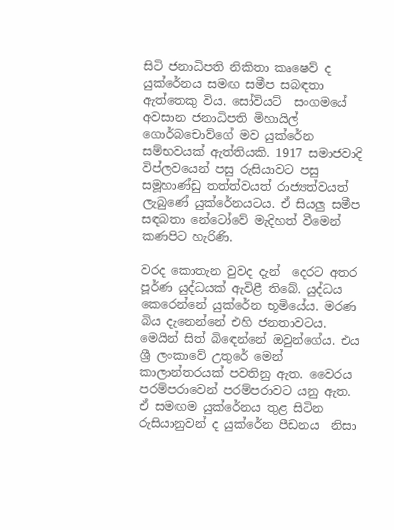සිටි ජනාධිපති නිකිතා කෘෂෙව් ද යුක්රේනය සමඟ සමීප සබඳතා ඇත්තෙකු විය. සෝවියට්  සංගමයේ අවසාන ජනාධිපති මිහායිල් ගොර්බචොව්ගේ මව යුක්රේන සම්භවයක් ඇත්තියකි. 1917 සමාජවාදි විප්ලවයෙන් පසු රුසියාවට පසු සමූහාණ්ඩු තත්ත්වයත් රාජ්‍යත්වයත් ලැබුණේ යුක්රේනයටය. ඒ සියලු සමීප සඳබතා නේටෝවේ මැදිහත් වීමෙන් කණපිට හැරිණි.

වරද කොතැන වුවද දැන්  දෙරට අතර පූර්ණ යුද්ධයක් ඇවිළී තිබේ. යුද්ධය කෙරෙන්නේ යුක්රේන භූමියේය. මරණ බිය දැනෙන්නේ එහි ජනතාවටය. මෙයින් සිත් බිඳෙන්නේ ඔවුන්ගේය. එය ශ්‍රී ලංකාවේ උතුරේ මෙන් කාලාන්තරයක් පවතිනු ඇත. වෛරය පරම්පරාවෙන් පරම්පරාවට යනු ඇත. ඒ සමඟම යුක්රේනය තුළ සිටින රුසියානුවන් ද යුක්රේන පීඩනය  නිසා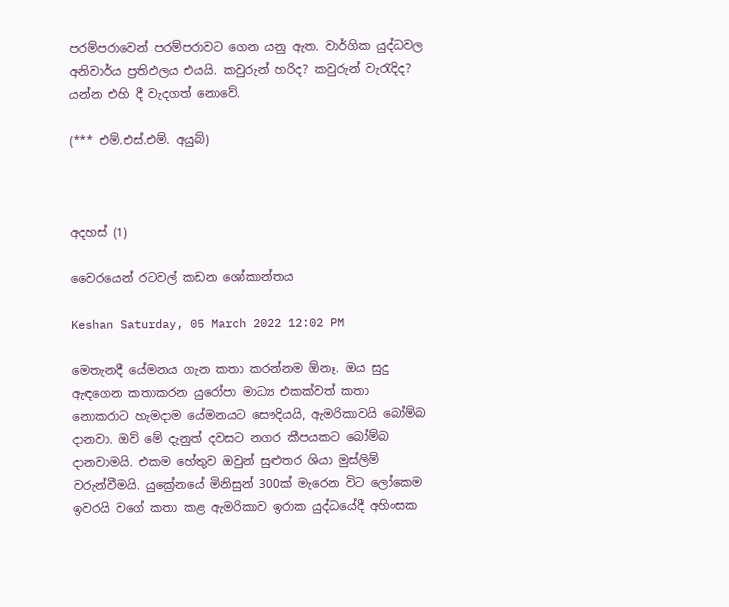පරම්පරාවෙන් පරම්පරාවට ගෙන යනු ඇත. වාර්ගික යුද්ධවල අනිවාර්ය ප්‍රතිඵලය එයයි. කවුරුන් හරිද? කවුරුන් වැරැදිද? යන්න එහි දී වැදගත් නොවේ.

(*** එම්.එස්.එම්. අයුබ්)



අදහස් (1)

වෛරයෙන් රටවල් කඩන ශෝකාන්තය

Keshan Saturday, 05 March 2022 12:02 PM

මෙතැනදී යේමනය ගැන කතා කරන්නම ඕනෑ. ඔය සුදු ඇඳගෙන කතාකරන යුරෝපා මාධ්‍ය එකක්වත් කතා නොකරාට හැමදාම යේමනයට සෞදියයි, ඇමරිකාවයි බෝම්බ දානවා. ඔව් මේ දැනුත් දවසට නගර කීපයකට බෝම්බ දානවාමයි. එකම හේතුව ඔවුන් සුළුතර ශියා මුස්ලිම් වරුන්වීමයි. යුක්‍රේනයේ මිනිසුන් 300ක් මැරෙන විට ලෝකෙම ඉවරයි වගේ කතා කළ ඇමරිකාව ඉරාක යුද්ධයේදී අහිංසක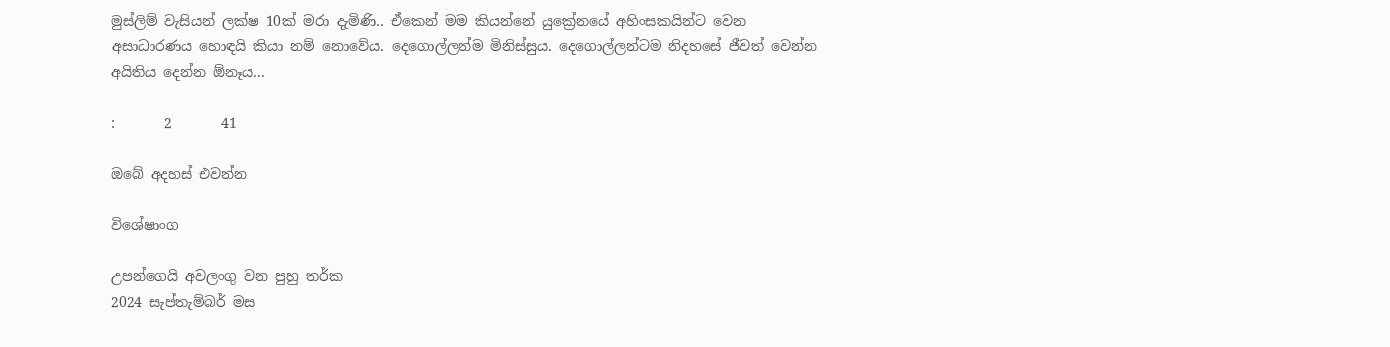මුස්ලිම් වැසියන් ලක්ෂ 10ක් මරා දැමිණි.. ඒකෙන් මම කියන්නේ යුක්‍රේනයේ අහිංසකයින්ට වෙන අසාධාරණය හොඳයි කියා නම් නොවේය. දෙගොල්ලන්ම මිනිස්සුය. දෙගොල්ලන්ටම නිදහසේ ජීවත් වෙන්න අයිතිය දෙන්න ඕනෑය...

:       2       41

ඔබේ අදහස් එවන්න

විශේෂාංග

උපන්ගෙයි අවලංගු වන පුහු තර්ක
2024 සැප්තැම්බර් මස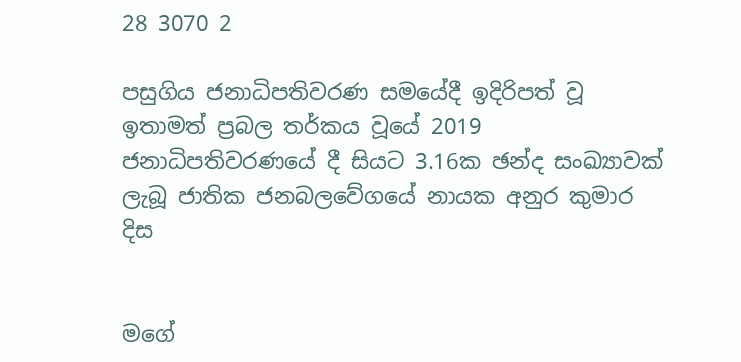28 3070 2

පසුගිය ජනාධිපතිවරණ සමයේදී ඉදිරිපත් වූ ඉතාමත් ප්‍රබල තර්කය වූයේ 2019 ජනාධිපතිවරණයේ දී සියට 3.16ක ඡන්ද සංඛ්‍යාවක් ලැබූ ජාතික ජනබලවේගයේ නායක අනුර කුමාර දිස


මගේ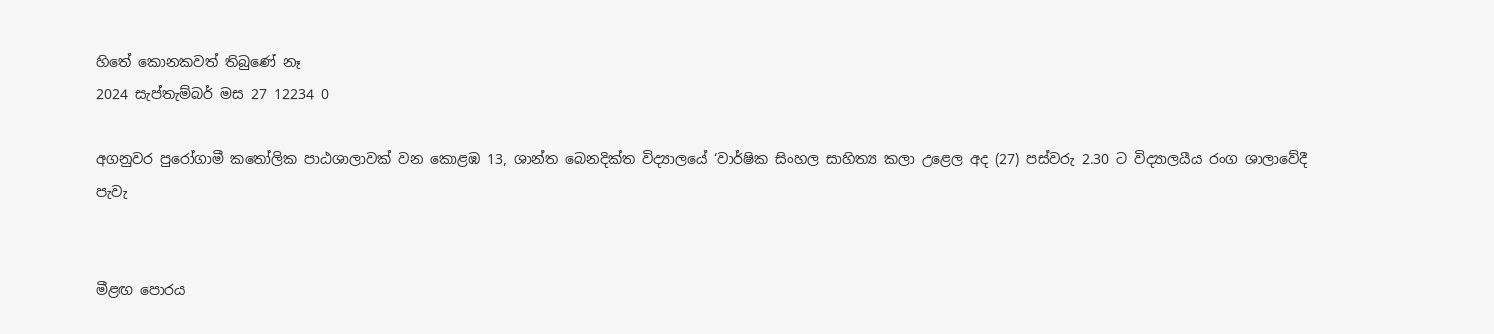හිතේ කොනකවත් තිබුණේ නෑ
2024 සැප්තැම්බර් මස 27 12234 0

අගනුවර පුරෝගාමී කතෝලික පාඨශාලාවක් වන කොළඹ 13, ශාන්ත බෙනදික්ත විද්‍යාලයේ ‘වාර්ෂික සිංහල සාහිත්‍ය කලා උළෙල අද (27) පස්වරු 2.30 ට විද්‍යාලයීය රංග ශාලාවේදී පැවැ


මීළඟ පොරය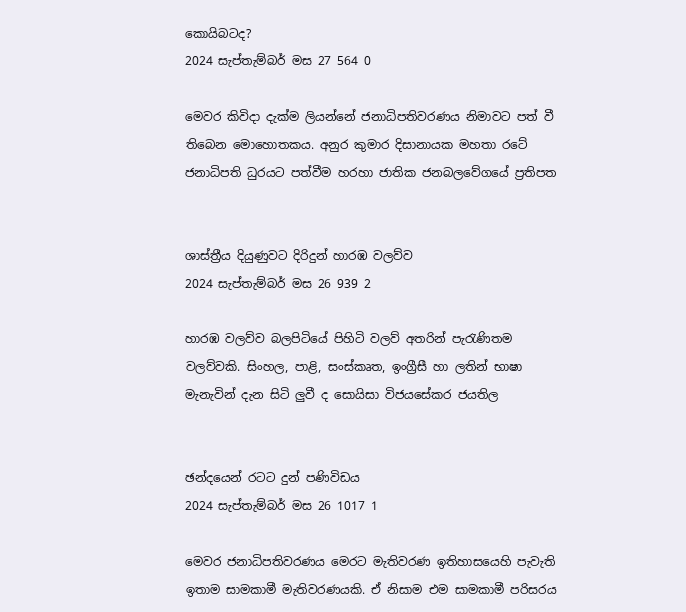කොයිබටද?
2024 සැප්තැම්බර් මස 27 564 0

මෙවර කිවිදා දැක්ම ලියන්නේ ජනාධිපතිවරණය නිමාවට පත් වී තිබෙන මොහොතකය. අනුර කුමාර දිසානායක මහතා රටේ ජනාධිපති ධුරයට පත්වීම හරහා ජාතික ජනබලවේගයේ ප්‍රතිපත


ශාස්ත්‍රීය දියුණුවට දිරිදුන් හාරඹ වලව්ව
2024 සැප්තැම්බර් මස 26 939 2

හාරඹ වලව්ව බලපිටියේ පිහිටි වලව් අතරින් පැරැණිතම වලව්වකි. සිංහල, පාළි, සංස්කෘත, ඉංග්‍රීසී හා ලතින් භාෂා මැනැවින් දැන සිටි ලු‍වී ද සොයිසා විජයසේකර ජයතිල


ඡන්දයෙන් රටට දුන් පණිවිඩය
2024 සැප්තැම්බර් මස 26 1017 1

මෙවර ජනාධිපතිවරණය මෙරට මැතිවරණ ඉතිහාසයෙහි පැවැති ඉතාම සාමකාමී මැතිවරණයකි. ඒ නිසාම එම සාමකාමී පරිසරය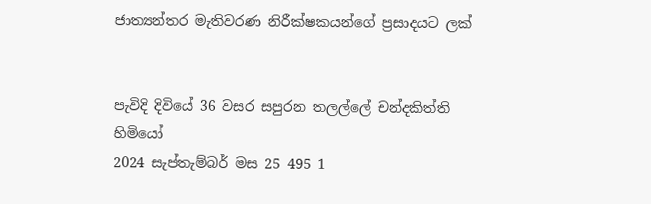ජාත්‍යන්තර මැතිවරණ නිරීක්ෂකයන්ගේ ප්‍රසාදයට ලක්


පැවිදි දිවියේ 36 වසර සපුරන තලල්ලේ චන්දකිත්ති හිමියෝ
2024 සැප්තැම්බර් මස 25 495 1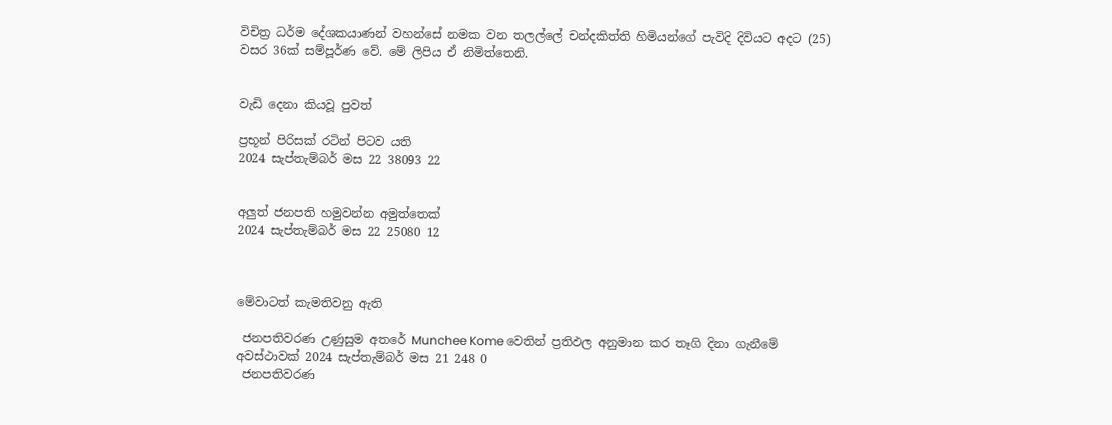විචිත්‍ර ධර්ම දේශකයාණන් වහන්සේ නමක වන තලල්ලේ චන්දකිත්ති හිමියන්ගේ පැවිදි දිවියට අදට (25) වසර 36ක් සම්පූර්ණ වේ. මේ ලිපිය ඒ නිමිත්තෙනි.


වැඩි දෙනා කියවූ පුවත්

ප්‍රභූන් පිරිසක් රටින් පිටව යති
2024 සැප්තැම්බර් මස 22 38093 22


අලුත් ජනපති හමුවන්න අමුත්තෙක්
2024 සැප්තැම්බර් මස 22 25080 12



මේවාටත් කැමතිවනු ඇති

 ජනපතිවරණ උණුසුම අතරේ Munchee Kome වෙතින් ප්‍රතිඵල අනුමාන කර තෑගි දිනා ගැනීමේ අවස්ථාවක් 2024 සැප්තැම්බර් මස 21 248 0
 ජනපතිවරණ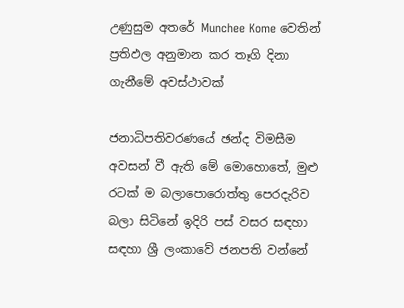උණුසුම අතරේ Munchee Kome වෙතින් ප්‍රතිඵල අනුමාන කර තෑගි දිනා ගැනීමේ අවස්ථාවක්

ජනාධිපතිවරණයේ ඡන්ද විමසීම අවසන් වී ඇති මේ මොහොතේ, මුළු රටක් ම බලාපොරොත්තු පෙරදැරිව බලා සිටිනේ ඉදිරි පස් වසර සඳහා සඳහා ශ්‍රී ලංකාවේ ජනපති වන්නේ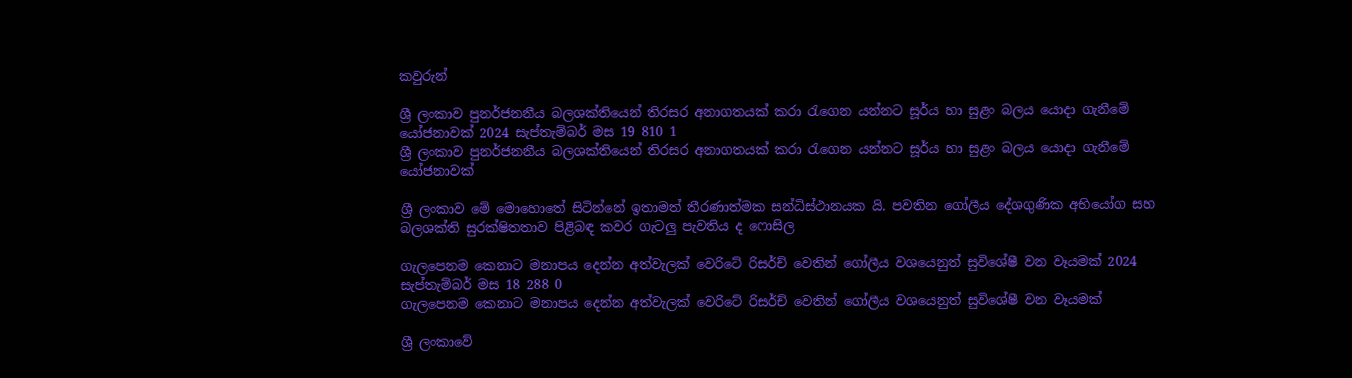කවුරුන්

ශ්‍රී ලංකාව පුනර්ජනනීය බලශක්තියෙන් තිරසර අනාගතයක් කරා රැගෙන යන්නට සූර්ය හා සුළං බලය යොදා ගැනීමේ යෝජනාවක් 2024 සැප්තැම්බර් මස 19 810 1
ශ්‍රී ලංකාව පුනර්ජනනීය බලශක්තියෙන් තිරසර අනාගතයක් කරා රැගෙන යන්නට සූර්ය හා සුළං බලය යොදා ගැනීමේ යෝජනාවක්

ශ්‍රී ලංකාව මේ මොහොතේ සිටින්නේ ඉතාමත් තීරණාත්මක සන්ධිස්ථානයක යි. පවතින ගෝලීය දේශගුණික අභියෝග සහ බලශක්ති සුරක්ෂිතතාව පිළිබඳ කවර ගැටලු පැවතිය ද ෆොසිල

ගැලපෙනම කෙනාට මනාපය දෙන්න අත්වැලක් වෙරිටේ රිසර්ච් වෙතින් ගෝලීය වශයෙනුත් සුවිශේෂී වන වෑයමක් 2024 සැප්තැම්බර් මස 18 288 0
ගැලපෙනම කෙනාට මනාපය දෙන්න අත්වැලක් වෙරිටේ රිසර්ච් වෙතින් ගෝලීය වශයෙනුත් සුවිශේෂී වන වෑයමක්

ශ්‍රී ලංකාවේ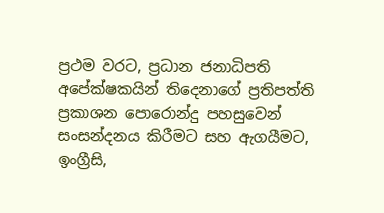ප්‍රථම වරට, ප්‍රධාන ජනාධිපති අපේක්ෂකයින් තිදෙනාගේ ප්‍රතිපත්ති ප්‍රකාශන පොරොන්දු පහසුවෙන් සංසන්දනය කිරීමට සහ ඇගයීමට, ඉංග්‍රීසි,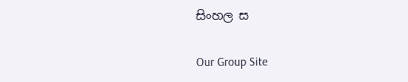සිංහල ස

Our Group Site